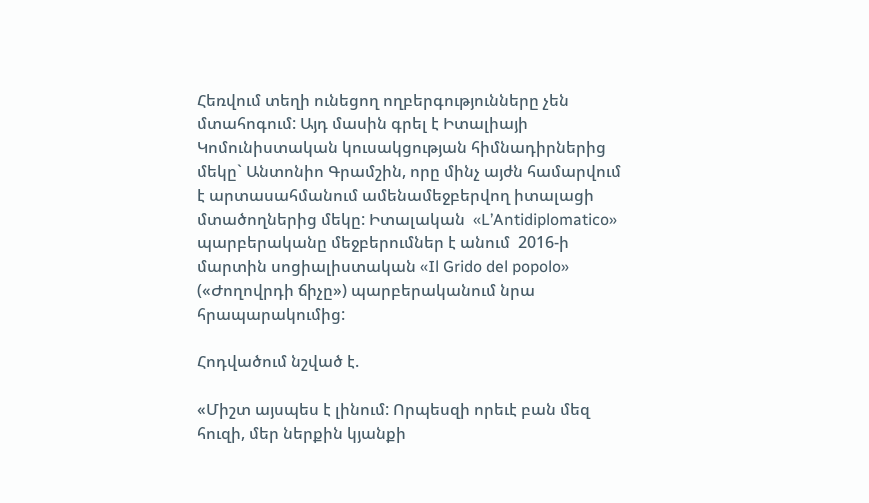Հեռվում տեղի ունեցող ողբերգությունները չեն մտահոգում: Այդ մասին գրել է Իտալիայի Կոմունիստական կուսակցության հիմնադիրներից մեկը` Անտոնիո Գրամշին, որը մինչ այժն համարվում է արտասահմանում ամենամեջբերվող իտալացի մտածողներից մեկը: Իտալական  «L’Antidiplomatico» պարբերականը մեջբերումներ է անում  2016-ի մարտին սոցիալիստական «Il Grido del popolo» («Ժողովրդի ճիչը») պարբերականում նրա հրապարակումից:

Հոդվածում նշված է.

«Միշտ այսպես է լինում: Որպեսզի որեւէ բան մեզ հուզի, մեր ներքին կյանքի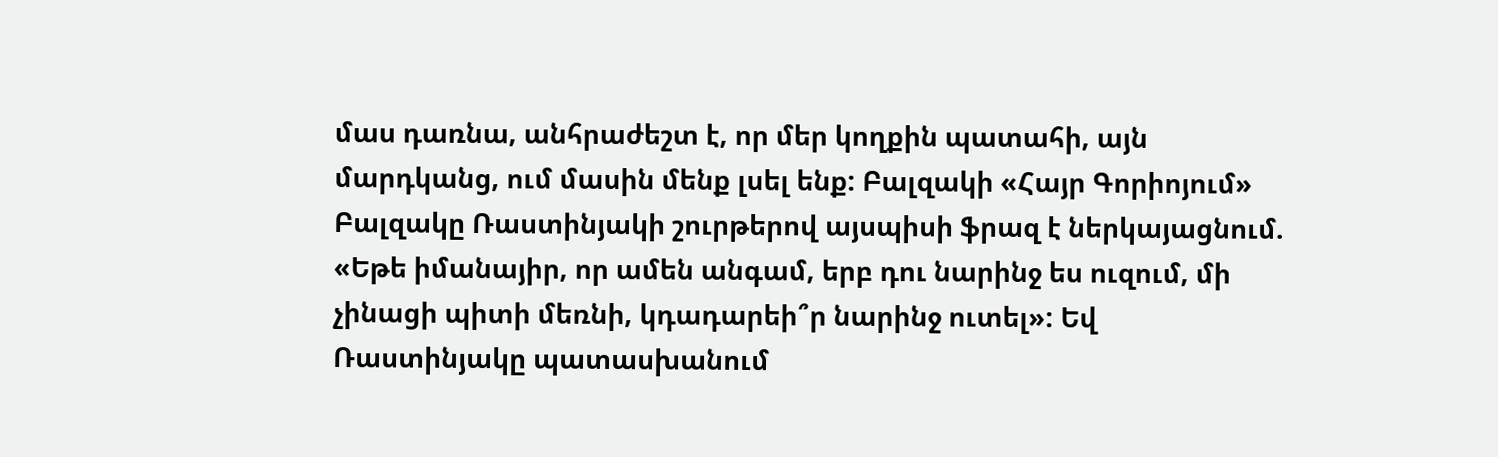մաս դառնա, անհրաժեշտ է, որ մեր կողքին պատահի, այն մարդկանց, ում մասին մենք լսել ենք: Բալզակի «Հայր Գորիոյում» Բալզակը Ռաստինյակի շուրթերով այսպիսի ֆրազ է ներկայացնում. «Եթե իմանայիր, որ ամեն անգամ, երբ դու նարինջ ես ուզում, մի չինացի պիտի մեռնի, կդադարեի՞ր նարինջ ուտել»: Եվ Ռաստինյակը պատասխանում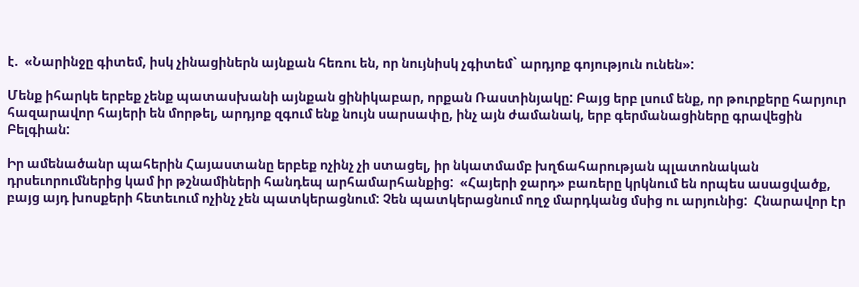է.  «Նարինջը գիտեմ, իսկ չինացիներն այնքան հեռու են, որ նույնիսկ չգիտեմ` արդյոք գոյություն ունեն»:

Մենք իհարկե երբեք չենք պատասխանի այնքան ցինիկաբար, որքան Ռաստինյակը: Բայց երբ լսում ենք, որ թուրքերը հարյուր հազարավոր հայերի են մորթել, արդյոք զգում ենք նույն սարսափը, ինչ այն ժամանակ, երբ գերմանացիները գրավեցին Բելգիան:

Իր ամենածանր պահերին Հայաստանը երբեք ոչինչ չի ստացել, իր նկատմամբ խղճահարության պլատոնական դրսեւորումներից կամ իր թշնամիների հանդեպ արհամարհանքից:  «Հայերի ջարդ» բառերը կրկնում են որպես ասացվածք, բայց այդ խոսքերի հետեւում ոչինչ չեն պատկերացնում: Չեն պատկերացնում ողջ մարդկանց մսից ու արյունից:  Հնարավոր էր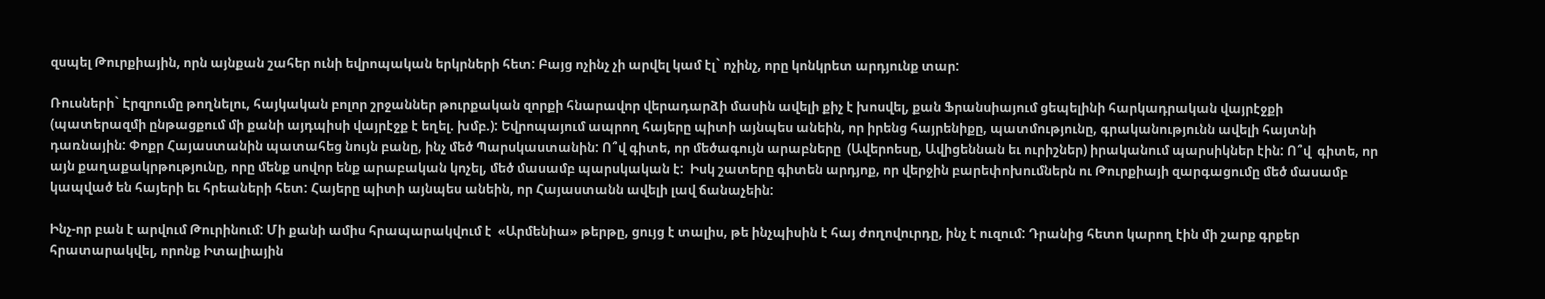զսպել Թուրքիային, որն այնքան շահեր ունի եվրոպական երկրների հետ: Բայց ոչինչ չի արվել կամ էլ` ոչինչ, որը կոնկրետ արդյունք տար:

Ռուսների` Էրզրումը թողնելու, հայկական բոլոր շրջաններ թուրքական զորքի հնարավոր վերադարձի մասին ավելի քիչ է խոսվել, քան Ֆրանսիայում ցեպելինի հարկադրական վայրէջքի (պատերազմի ընթացքում մի քանի այդպիսի վայրէջք է եղել. խմբ.): Եվրոպայում ապրող հայերը պիտի այնպես անեին, որ իրենց հայրենիքը, պատմությունը, գրականությունն ավելի հայտնի դառնային: Փոքր Հայաստանին պատահեց նույն բանը, ինչ մեծ Պարսկաստանին: Ո՞վ գիտե, որ մեծագույն արաբները  (Ավերոեսը, Ավիցեննան եւ ուրիշներ) իրականում պարսիկներ էին: Ո՞վ  գիտե, որ այն քաղաքակրթությունը, որը մենք սովոր ենք արաբական կոչել, մեծ մասամբ պարսկական է:  Իսկ շատերը գիտեն արդյոք, որ վերջին բարեփոխումներն ու Թուրքիայի զարգացումը մեծ մասամբ կապված են հայերի եւ հրեաների հետ: Հայերը պիտի այնպես անեին, որ Հայաստանն ավելի լավ ճանաչեին:

Ինչ-որ բան է արվում Թուրինում: Մի քանի ամիս հրապարակվում է  «Արմենիա» թերթը, ցույց է տալիս, թե ինչպիսին է հայ ժողովուրդը, ինչ է ուզում: Դրանից հետո կարող էին մի շարք գրքեր հրատարակվել, որոնք Իտալիային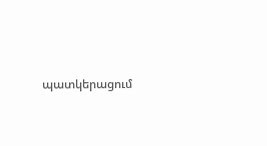պատկերացում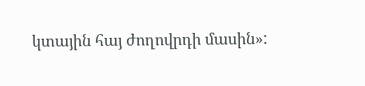կտային հայ ժողովրդի մասին»: